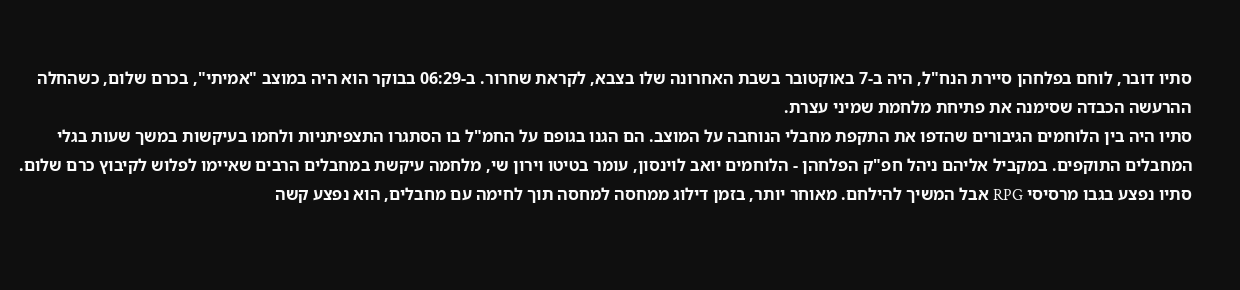סתיו דובר, לוחם בפלחהן סיירת הנח"ל, היה ב-7 באוקטובר בשבת האחרונה שלו בצבא, לקראת שחרור. ב-06:29 בבוקר הוא היה במוצב "אמיתי", בכרם שלום, כשהחלה ההרעשה הכבדה שסימנה את פתיחת מלחמת שמיני עצרת.
סתיו היה בין הלוחמים הגיבורים שהדפו את התקפת מחבלי הנוחבה על המוצב. הם הגנו בגופם על החמ"ל בו הסתגרו התצפיתניות ולחמו בעיקשות במשך שעות בגלי המחבלים התוקפים. במקביל אליהם ניהל חפ"ק הפלחהן - הלוחמים יואב לוינסון, עומר בטיטו וירון שי, מלחמה עיקשת במחבלים הרבים שאיימו לפלוש לקיבוץ כרם שלום.
סתיו נפצע בגבו מרסיסי RPG אבל המשיך להילחם. מאוחר יותר, בזמן דילוג ממחסה למחסה תוך לחימה עם מחבלים, הוא נפצע קשה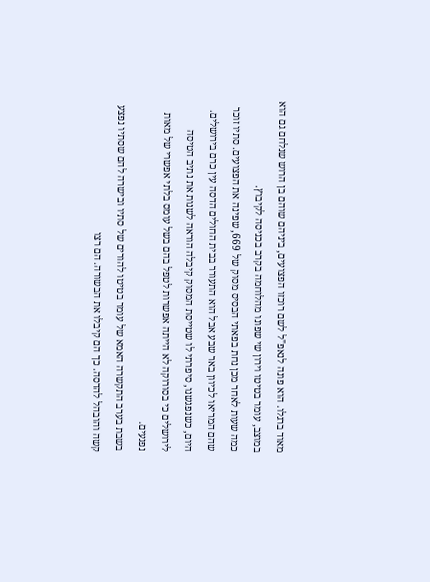מאוד ברגלו. הוא פונה לנאפ"ל לשם רוכזו הפצועים, ביניהם שוהם בן הרוש שנלחם גם הוא במוצב, עומר בטיטו וירון שי שפונו מהלוחמה בקרב בכניסה לקיבוץ.
כמה שעות לאחר מכן נחת בפאתי הבסיס מסוק של 669, שפינה את הפצועים. סתיו זוכר שהם המריאו לכיוון באר שבע אבל הוא התעורר בבית החולים הדסה עין כרם בירושלים. היום, כשנפגשנו, סיפרתי לו שטייסת המסוק קיבלה הוראה לשנות את נתיב הטיסה לירושלים כי בסורוקה לא הייתה אפשרות לטפל בהם בשל עומס בלתי אפשרי של מאות נפגעים.
בשבת בערב התקשרה האמא של עומר בטיטו להורים של סתיו ובישרה להם שסתיו נפצע קשה והובהל להדסה. כך הם קיבלו את הבשורה. הם רצו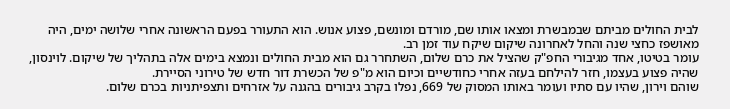לבית החולים מביתם שבמבשרת ומצאו אותו שם, מורדם ומונשם, פצוע אנוש. הוא התעורר בפעם הראשונה אחרי שלושה ימים, היה מאושפז כחצי שנה והחל לאחרונה שיקום שיקח עוד זמן רב.
עומר בטיטו, אחד מגיבורי החפ"ק שהציל את כרם שלום, השתחרר גם הוא מבית החולים ונמצא בימים אלה בתהליך של שיקום. לוינסון, שהיה פצוע בעצמו, חזר להילחם בעזה אחרי כחודשיים וכיום הוא מ"פ של הכשרת דור חדש של טירוני הסיירת.
שוהם וירון, שהיו עם סתיו ועומר באותו המסוק של 669, נפלו בקרב גיבורים בהגנה על אזרחים ותצפיתניות בכרם שלום.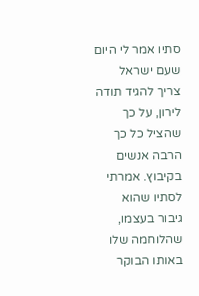סתיו אמר לי היום שעם ישראל צריך להגיד תודה לירון, על כך שהציל כל כך הרבה אנשים בקיבוץ. אמרתי לסתיו שהוא גיבור בעצמו, שהלוחמה שלו באותו הבוקר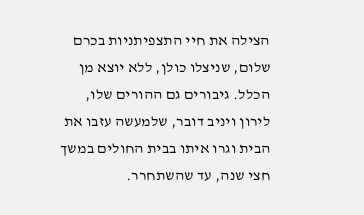הצילה את חיי התצפיתניות בכרם שלום, שניצלו כולן, ללא יוצא מן הכלל. גיבורים גם ההורים שלו, לירון ויניב דובר, שלמעשה עזבו את הבית וגרו איתו בבית החולים במשך חצי שנה, עד שהשתחרר.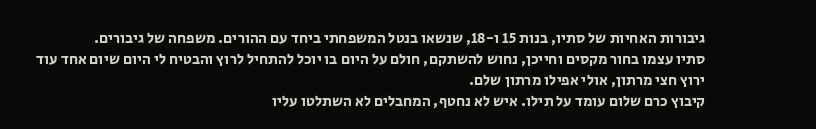גיבורות האחיות של סתיו, בנות 15 ו-18, שנשאו בנטל המשפחתי ביחד עם ההורים. משפחה של גיבורים.
סתיו עצמו בחור מקסים וחייכן, נחוש להשתקם, חולם על היום בו יוכל להתחיל לרוץ והבטיח לי היום שיום אחד עוד ירוץ חצי מרתון, אולי אפילו מרתון שלם.
קיבוץ כרם שלום עומד על תילו. איש לא נחטף, המחבלים לא השתלטו עליו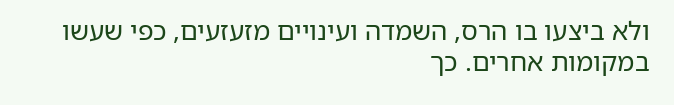ולא ביצעו בו הרס, השמדה ועינויים מזעזעים, כפי שעשו במקומות אחרים. כך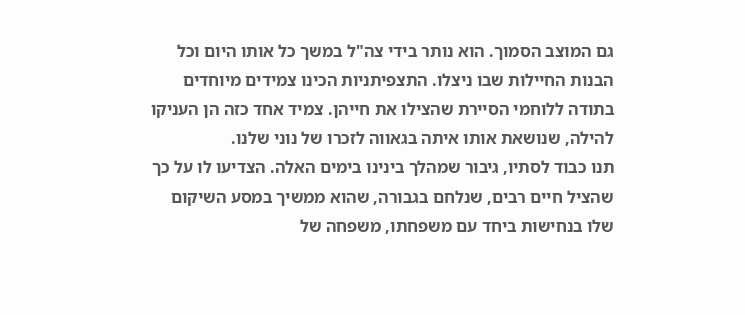גם המוצב הסמוך. הוא נותר בידי צה"ל במשך כל אותו היום וכל הבנות החיילות שבו ניצלו. התצפיתניות הכינו צמידים מיוחדים בתודה ללוחמי הסיירת שהצילו את חייהן. צמיד אחד כזה הן העניקו להילה, שנושאת אותו איתה בגאווה לזכרו של נוני שלנו.
תנו כבוד לסתיו, גיבור שמהלך בינינו בימים האלה. הצדיעו לו על כך שהציל חיים רבים, שנלחם בגבורה, שהוא ממשיך במסע השיקום שלו בנחישות ביחד עם משפחתו, משפחה של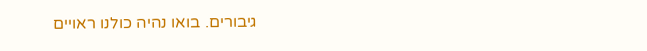גיבורים. בואו נהיה כולנו ראויים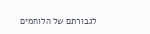לגבורתם של הלוחמים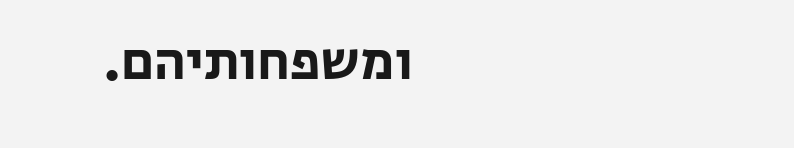ומשפחותיהם.